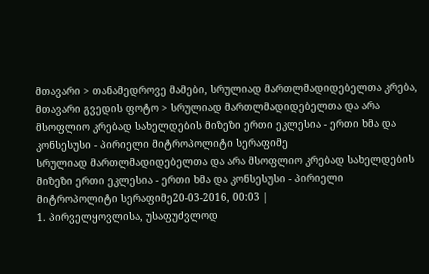მთავარი > თანამედროვე მამები, სრულიად მართლმადიდებელთა კრება, მთავარი გვედის ფოტო > სრულიად მართლმადიდებელთა და არა მსოფლიო კრებად სახელდების მიზეზი ერთი ეკლესია - ერთი ხმა და კონსესუსი - პირიელი მიტროპოლიტი სერაფიმე
სრულიად მართლმადიდებელთა და არა მსოფლიო კრებად სახელდების მიზეზი ერთი ეკლესია - ერთი ხმა და კონსესუსი - პირიელი მიტროპოლიტი სერაფიმე20-03-2016, 00:03 |
1. პირველყოვლისა, უსაფუძვლოდ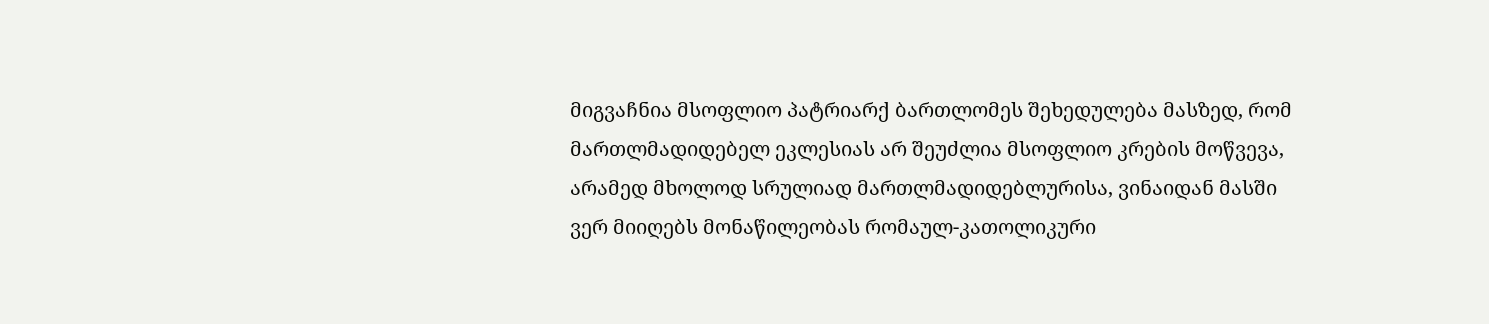მიგვაჩნია მსოფლიო პატრიარქ ბართლომეს შეხედულება მასზედ, რომ მართლმადიდებელ ეკლესიას არ შეუძლია მსოფლიო კრების მოწვევა, არამედ მხოლოდ სრულიად მართლმადიდებლურისა, ვინაიდან მასში ვერ მიიღებს მონაწილეობას რომაულ-კათოლიკური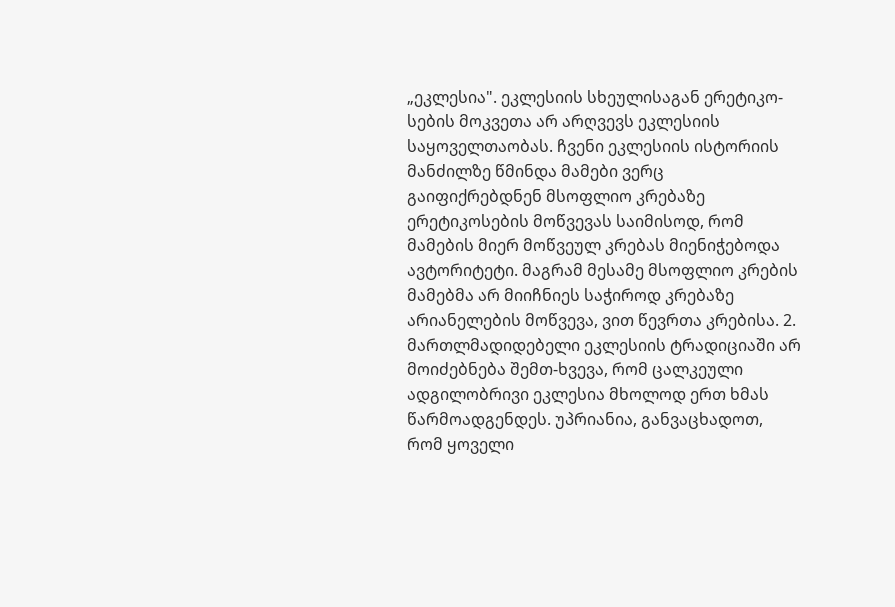„ეკლესია". ეკლესიის სხეულისაგან ერეტიკო-სების მოკვეთა არ არღვევს ეკლესიის საყოველთაობას. ჩვენი ეკლესიის ისტორიის მანძილზე წმინდა მამები ვერც გაიფიქრებდნენ მსოფლიო კრებაზე ერეტიკოსების მოწვევას საიმისოდ, რომ მამების მიერ მოწვეულ კრებას მიენიჭებოდა ავტორიტეტი. მაგრამ მესამე მსოფლიო კრების მამებმა არ მიიჩნიეს საჭიროდ კრებაზე არიანელების მოწვევა, ვით წევრთა კრებისა. 2. მართლმადიდებელი ეკლესიის ტრადიციაში არ მოიძებნება შემთ-ხვევა, რომ ცალკეული ადგილობრივი ეკლესია მხოლოდ ერთ ხმას წარმოადგენდეს. უპრიანია, განვაცხადოთ, რომ ყოველი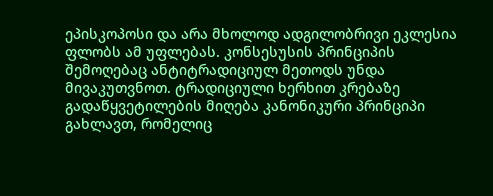ეპისკოპოსი და არა მხოლოდ ადგილობრივი ეკლესია ფლობს ამ უფლებას. კონსესუსის პრინციპის შემოღებაც ანტიტრადიციულ მეთოდს უნდა მივაკუთვნოთ. ტრადიციული ხერხით კრებაზე გადაწყვეტილების მიღება კანონიკური პრინციპი გახლავთ, რომელიც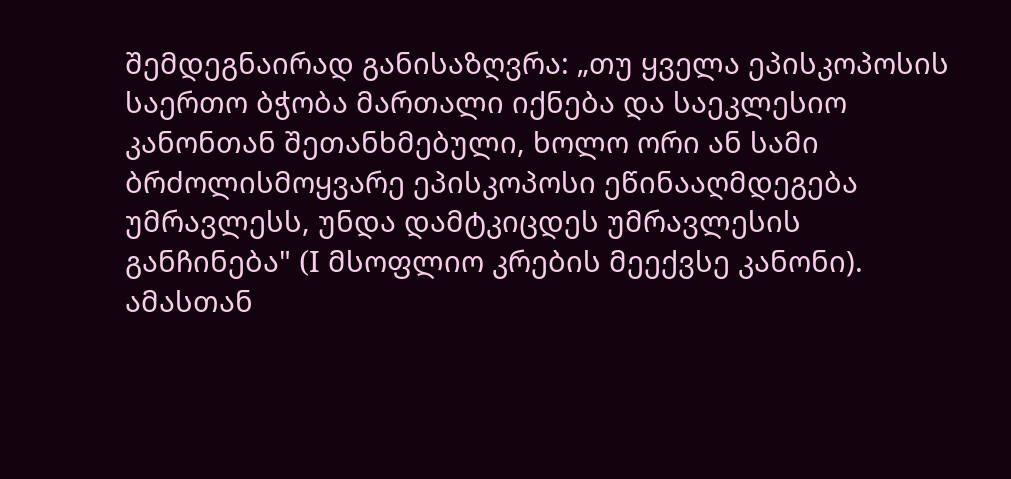შემდეგნაირად განისაზღვრა: „თუ ყველა ეპისკოპოსის საერთო ბჭობა მართალი იქნება და საეკლესიო კანონთან შეთანხმებული, ხოლო ორი ან სამი ბრძოლისმოყვარე ეპისკოპოსი ეწინააღმდეგება უმრავლესს, უნდა დამტკიცდეს უმრავლესის განჩინება" (I მსოფლიო კრების მეექვსე კანონი). ამასთან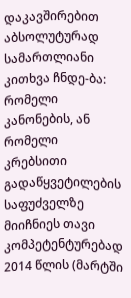დაკავშირებით აბსოლუტურად სამართლიანი კითხვა ჩნდე-ბა: რომელი კანონების, ან რომელი კრებსითი გადაწყვეტილების საფუძველზე მიიჩნიეს თავი კომპეტენტურებად 2014 წლის (მარტში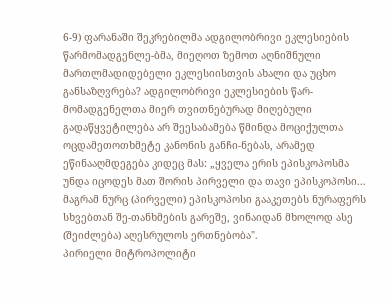6-9) ფარანაში შეკრებილმა ადგილობრივი ეკლესიების წარმომადგენლე-ბმა, მიეღოთ ზემოთ აღნიშნული მართლმადიდებელი ეკლესიისთვის ახალი და უცხო განსაზღვრება? ადგილობრივი ეკლესიების წარ-მომადგენელთა მიერ თვითნებურად მიღებული გადაწყვეტილება არ შეესაბამება წმინდა მოციქულთა ოცდამეთოთხმეტე კანონის განჩი-ნებას, არამედ ეწინააღმდეგება კიდეც მას: „ყველა ერის ეპისკოპოსმა უნდა იცოდეს მათ შორის პირველი და თავი ეპისკოპოსი... მაგრამ ნურც (პირველი) ეპისკოპოსი გააკეთებს ნურაფერს სხვებთან შე-თანხმების გარეშე, ვინაიდან მხოლოდ ასე (შეიძლება) აღესრულოს ერთნებობა".
პირიელი მიტროპოლიტი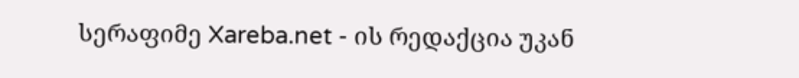სერაფიმე Xareba.net - ის რედაქცია უკან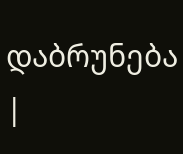დაბრუნება |